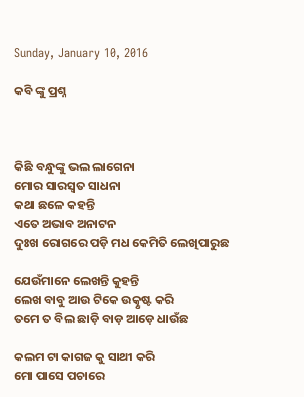Sunday, January 10, 2016

କବି ଙ୍କୁ ପ୍ରଶ୍ନ



କିଛି ବନ୍ଧୁଙ୍କୁ ଭଲ ଲାଗେନା
ମୋର ସାରସ୍ଵତ ସାଧନା
କଥା ଛଳେ କହନ୍ତି
ଏତେ ଅଭାବ ଅନାଟନ
ଦୁଃଖ ରୋଗରେ ପଡ଼ି ମଧ କେମିତି ଲେଖିପାରୁଛ

ଯେଉଁମାନେ ଲେଖନ୍ତି କୁହନ୍ତି
ଲେଖ ବାବୁ ଆଉ ଟିକେ ଉତ୍କୃଷ୍ଟ କରି
ତମେ ତ ବିଲ ଛାଡ଼ି ବାଡ଼ ଆଡ଼େ ଧାଉଁଛ

କଲମ ଟା କାଗଜ କୁ ସାଥୀ କରି
ମୋ ପାସେ ପଚାରେ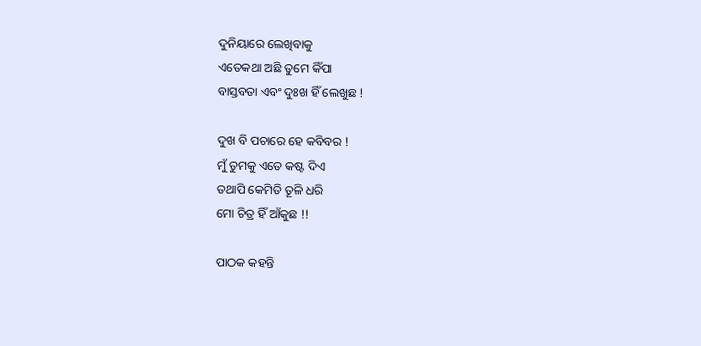ଦୁନିୟାରେ ଲେଖିବାକୁ
ଏତେକଥା ଅଛି ତୁମେ କିଁପା
ବାସ୍ତବତା ଏବଂ ଦୁଃଖ ହିଁ ଲେଖୁଛ !

ଦୁଖ ବି ପଚାରେ ହେ କବିବର !
ମୁଁ ତୁମକୁ ଏତେ କଷ୍ଟ ଦିଏ
ତଥାପି କେମିତି ତୂଳି ଧରି
ମୋ ଚିତ୍ର ହିଁ ଆଁକୁଛ !!

ପାଠକ କହନ୍ତି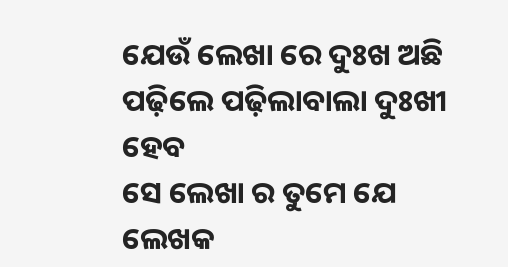ଯେଉଁ ଲେଖା ରେ ଦୁଃଖ ଅଛି
ପଢ଼ିଲେ ପଢ଼ିଲାବାଲା ଦୁଃଖୀ ହେବ
ସେ ଲେଖା ର ତୁମେ ଯେ ଲେଖକ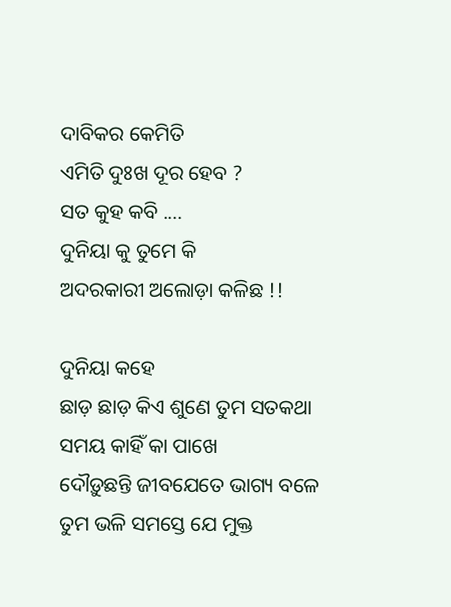ଦାବିକର କେମିତି
ଏମିତି ଦୁଃଖ ଦୂର ହେବ ?
ସତ କୁହ କବି ....
ଦୁନିୟା କୁ ତୁମେ କି
ଅଦରକାରୀ ଅଲୋଡ଼ା କଳିଛ !!

ଦୁନିୟା କହେ
ଛାଡ଼ ଛାଡ଼ କିଏ ଶୁଣେ ତୁମ ସତକଥା
ସମୟ କାହିଁ କା ପାଖେ
ଦୌଡ଼ୁଛନ୍ତି ଜୀବଯେତେ ଭାଗ୍ୟ ବଳେ
ତୁମ ଭଳି ସମସ୍ତେ ଯେ ମୁକ୍ତ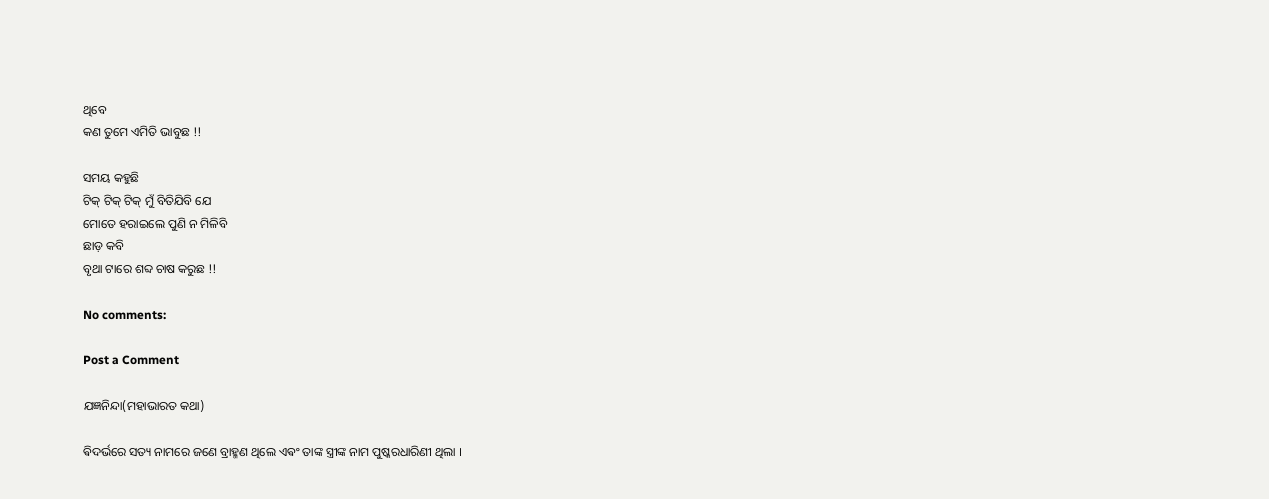ଥିବେ
କଣ ତୁମେ ଏମିତି ଭାବୁଛ !!

ସମୟ କହୁଛି
ଟିକ୍ ଟିକ୍ ଟିକ୍ ମୁଁ ବିତିଯିବି ଯେ
ମୋତେ ହରାଇଲେ ପୁଣି ନ ମିଳିବି
ଛାଡ଼ କବି
ବୃଥା ଟାରେ ଶବ୍ଦ ଚାଷ କରୁଛ !!

No comments:

Post a Comment

ଯଜ୍ଞନିନ୍ଦା(ମହାଭାରତ କଥା)

ଵିଦର୍ଭରେ ସତ୍ୟ ନାମରେ ଜଣେ ବ୍ରାହ୍ମଣ ଥିଲେ ଏଵଂ ତାଙ୍କ ସ୍ତ୍ରୀଙ୍କ ନାମ ପୁଷ୍କରଧାରିଣୀ ଥିଲା ।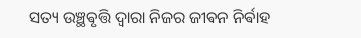ସତ୍ୟ ଉଞ୍ଛଵୃତ୍ତି ଦ୍ଵାରା ନିଜର ଜୀଵନ ନିର୍ଵାହ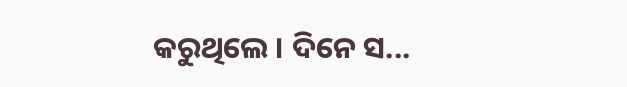କରୁଥିଲେ ‌। ଦିନେ ସ...